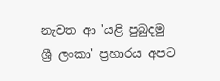නැවත ආ 'යළි පුබුදමු ශ්‍රී ලංකා' ප්‍රහාරය අපට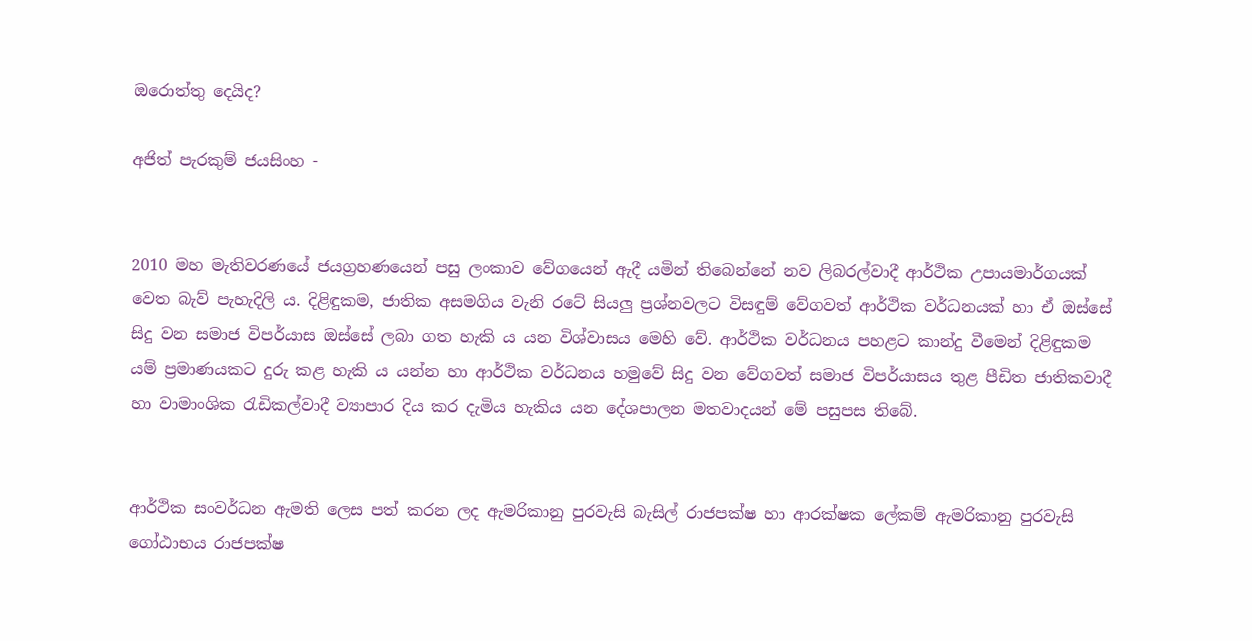ඔරොත්තු දෙයිද?

අජිත් පැරකුම් ජයසිංහ -


2010 මහ මැතිවරණයේ ජයග්‍රහණයෙන් පසු ලංකාව වේගයෙන් ඇදී යමින් තිබෙන්නේ නව ලිබරල්වාදී ආර්ථික උපායමාර්ගයක් වෙත බැව් පැහැදිලි ය. දිළිඳුකම, ජාතික අසමගිය වැනි රටේ සියලු ප්‍රශ්නවලට විසඳුම් වේගවත් ආර්ථික වර්ධනයක් හා ඒ ඔස්සේ සිදු වන සමාජ විපර්යාස ඔස්සේ ලබා ගත හැකි ය යන විශ්වාසය මෙහි වේ. ආර්ථික වර්ධනය පහළට කාන්දු වීමෙන් දිළිඳුකම යම් ප්‍රමාණයකට දුරු කළ හැකි ය යන්න හා ආර්ථික වර්ධනය හමුවේ සිදු වන වේගවත් සමාජ විපර්යාසය තුළ පීඩිත ජාතිකවාදී හා වාමාංශික රැඩිකල්වාදී ව්‍යාපාර දිය කර දැමිය හැකිය යන දේශපාලන මතවාදයන් මේ පසුපස තිබේ.


ආර්ථික සංවර්ධන ඇමති ලෙස පත් කරන ලද ඇමරිකානු පුරවැසි බැසිල් රාජපක්ෂ හා ආරක්ෂක ලේකම් ‍ඇමරිකානු පුරවැසි ගෝඨාභය රාජපක්ෂ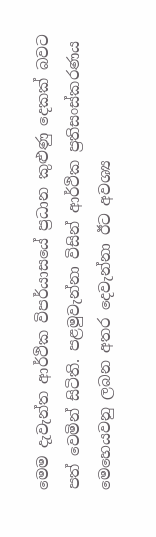මෙම දැවැන්ත ආර්ථික විපර්යාසයේ ප්‍රධාන කුළුණු දෙකක් බවට පත් වෙමින් සිටිති. පළමුවැන්නා විසින් ආර්ථික ප්‍රතිසංස්කරණය මෙහෙයවනු ලබන අතර දෙවැන්නා ඊට අවශ්‍ය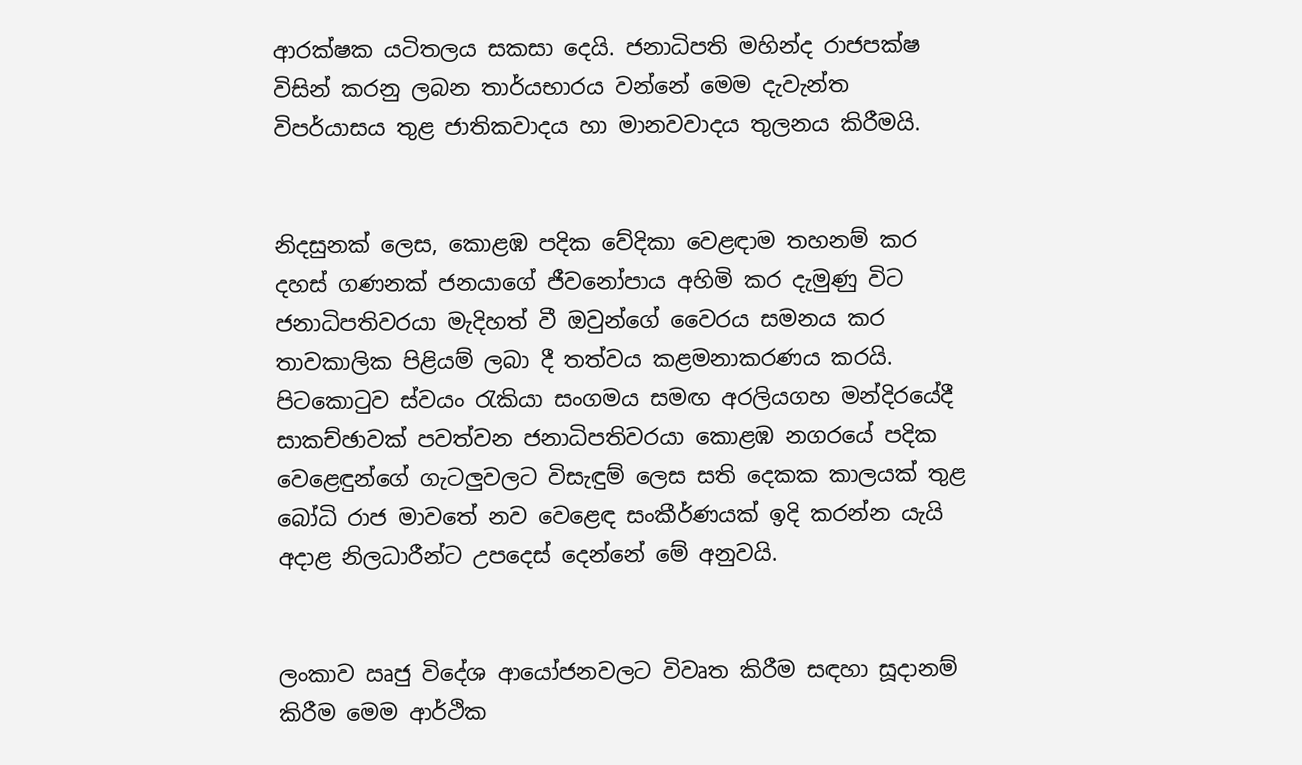ආරක්ෂක යටිතලය සකසා දෙයි. ජනාධිපති මහින්ද රාජපක්ෂ විසින් කරනු ලබන තාර්යභාරය වන්නේ මෙම දැවැන්ත විපර්යාසය තුළ ජාතිකවාදය හා මානවවාදය තුලනය කිරීමයි.


නිදසුනක් ලෙස, කොළඹ පදික වේදිකා වෙළඳාම තහනම් කර දහස් ගණනක් ජනයාගේ ජී‍වනෝපාය අහිමි කර දැමුණු විට ජනාධිපතිවරයා මැදිහත් වී ඔවුන්ගේ වෛරය සමනය කර තාවකාලික පිළියම් ලබා දී තත්වය කළමනාකරණය කරයි. පිටකොටුව ස්වයං රැකියා සංගමය සමඟ අරලියගහ මන්දිරයේදී සාකච්ඡාවක් පවත්වන ජනාධිපතිවරයා කොළඹ නගරයේ පදික වෙළෙඳුන්ගේ ගැටලුවලට විසැඳුම් ලෙස සති දෙකක කාලයක් තුළ බෝධි රාජ මාවතේ නව වෙළෙඳ සංකීර්ණයක් ඉදි කරන්න යැයි අදාළ නිලධාරීන්ට උපදෙස් දෙන්නේ මේ අනුවයි.


ලංකාව ඍජු විදේශ ආයෝජනවලට විවෘත කිරීම සඳහා සූදානම් කිරීම‍ මෙම ආර්ථික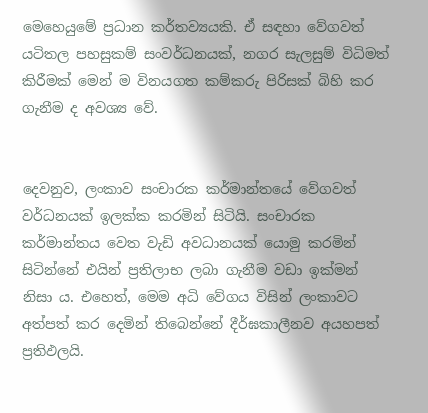මෙහෙයුමේ ප්‍රධාන කර්තව්‍යයකි. ඒ සඳහා වේගවත් යටිතල පහසුකම් සංවර්ධනයක්, නගර සැලසුම් විධිමත් කිරීමක් මෙන් ම විනයගත කම්කරු පිරිසක් බිහි කර ගැනීම ද අවශ්‍ය වේ.


දෙවනුව, ලංකාව ‍සංචාරක කර්මාන්තයේ වේගවත් වර්ධනයක් ඉලක්ක කරමින් සිටියි. සංචාරක කර්මාන්තය වෙත වැඩි අවධානයක් යොමු කරමින් සිටින්නේ එයින් ප්‍රතිලාභ ලබා ගැනීම වඩා ඉක්මන් නිසා ය. එහෙත්, මෙම අධි වේගය විසින් ලංකාව‍ට අත්පත් කර දෙමින් තිබෙන්නේ දීර්ඝකාලීනව අයහපත් ප්‍රතිඵලයි.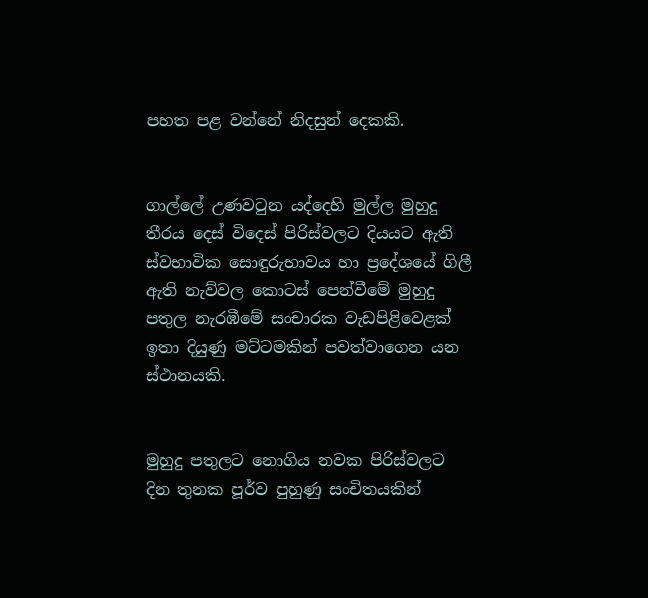පහත පළ වන්නේ නිදසුන් දෙකකි.


ගාල්ලේ උණවටුන යද්දෙහි මුල්ල මුහුදු තීරය දෙස් විදෙස් පිරිස්වලට දියයට ඇති ස්වභාවික සොඳුරුභාවය හා ප්‍රදේශයේ ගිලී ඇති නැව්වල කොටස් පෙන්වීමේ මුහුදු පතුල නැරඹීමේ සංචාරක වැඩපිළිවෙළක් ඉතා දියුණු මට්ටමකින් පවත්වාගෙන යන ස්ථානයකි.


මුහුදු පතුලට නොගිය නවක පිරිස්වලට දින තුනක පූර්ව පුහුණු සංචිතයකින්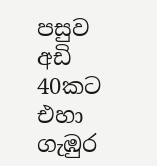පසුව අඩි 40කට එහා ගැඹුර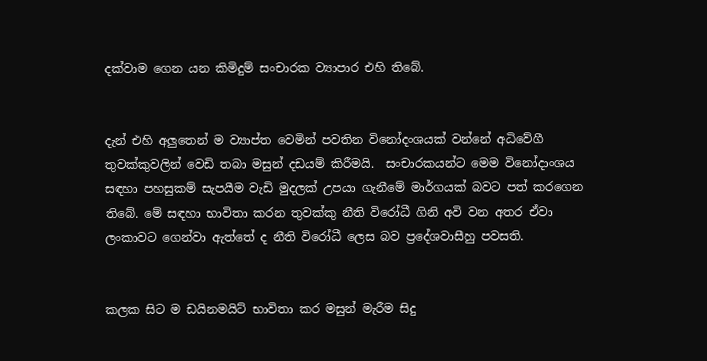දක්වාම ගෙන යන කිමිදුම් සංචාරක ව්‍යාපාර එහි තිබේ.


දැන් එහි අලුතෙන් ම ව්‍යාප්ත වෙමින් පවතින විනෝදංශයක් වන්නේ අධිවේගී තුවක්කුවලින් වෙඩි තබා මසුන් දඩයම් කිරීමයි.  සංචාරකයන්ට මෙම විනෝදාංශය සඳහා පහසුකම් සැපයීම වැඩි මුදලක් උපයා ගැනීමේ මාර්ගයක් බවට පත් කරගෙන තිබේ. මේ සඳහා භාවිතා කරන තුවක්කු නීති විරෝධී ගිනි අවි වන අතර ඒවා ලංකාවට ගෙන්වා ඇත්තේ ද නීති විරෝධී ලෙස බව ප්‍රදේශවාසීහු පවසති.


කලක සිට ම ඩයිනමයිට් භාවිතා කර මසුන් මැරීම සිදු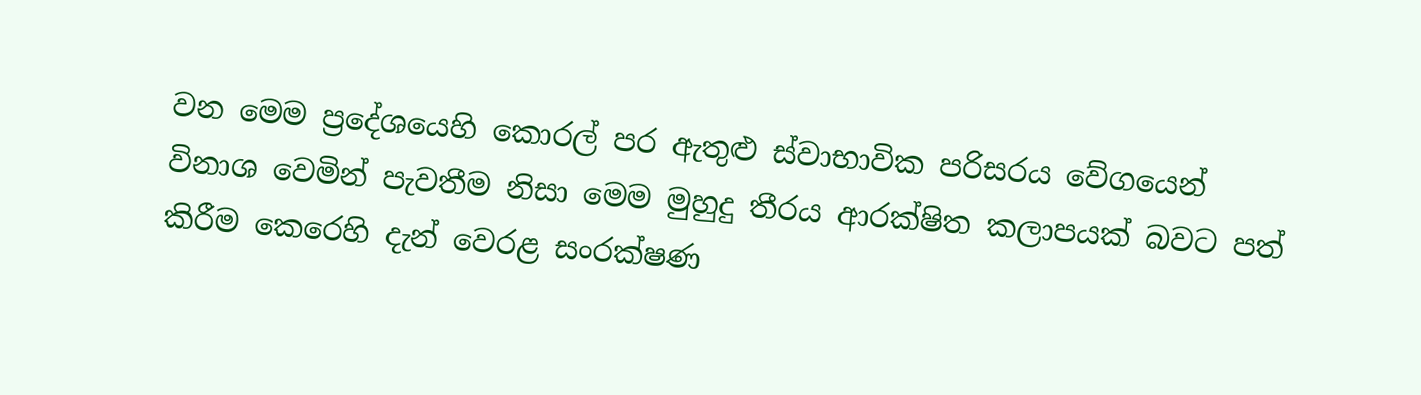වන මෙම ප්‍රදේශයෙහි කොරල් පර ඇතුළු ස්වාභාවික පරිසරය වේගයෙන් විනාශ වෙමින් පැවතීම නිසා මෙම මුහුදු තීරය ආරක්ෂිත කලාපයක් බවට පත් කිරීම කෙරෙහි දැන් වෙරළ සංරක්ෂණ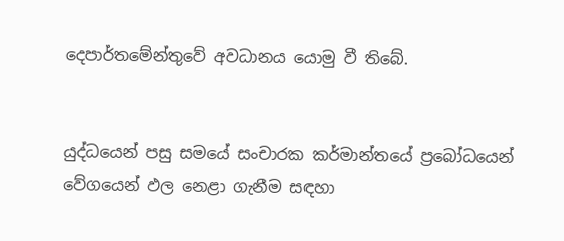දෙපාර්තමේන්තුවේ අවධානය යොමු වී තිබේ.


යුද්ධයෙන් පසු සමයේ සංචාරක කර්මාන්තයේ ප්‍රබෝධයෙන් වේගයෙන් ඵල නෙළා ගැනීම සඳහා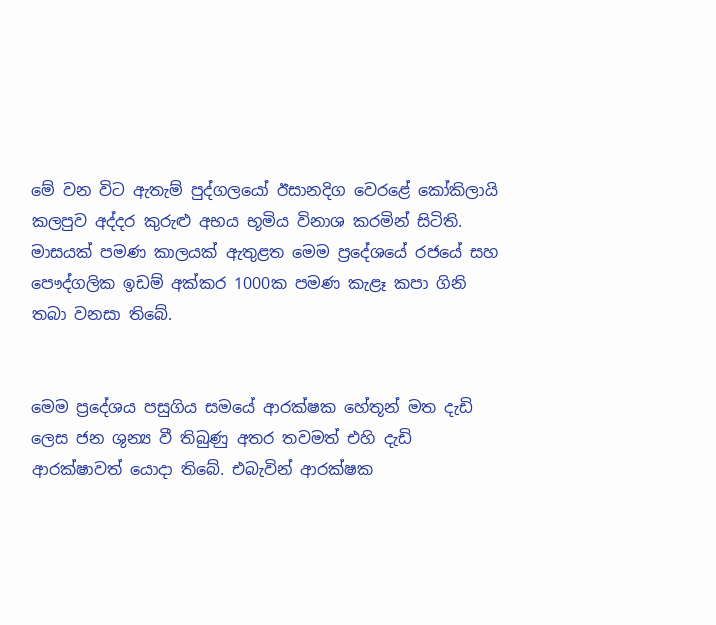මේ වන විට ඇතැම් පුද්ගලයෝ ඊසානදිග වෙරළේ කෝකිලායි කලපුව අද්දර කුරුළු අභය භූමිය විනාශ කරමින් සිටිති. මාසයක් පමණ කාලයක් ඇතුළත මෙම ප්‍රදේශයේ රජයේ සහ පෞද්ගලික ඉඩම් අක්කර 1000ක පමණ කැළෑ කපා ගිනි තබා වනසා තිබේ.


මෙම ප්‍රදේශය පසුගිය සමයේ ආරක්ෂක හේතූන් මත දැඩි ලෙස ජන ශුන්‍ය වී තිබුණු අතර තවමත් එහි දැඩි ආරක්ෂාවත් යොදා තිබේ. එබැවින් ආරක්ෂක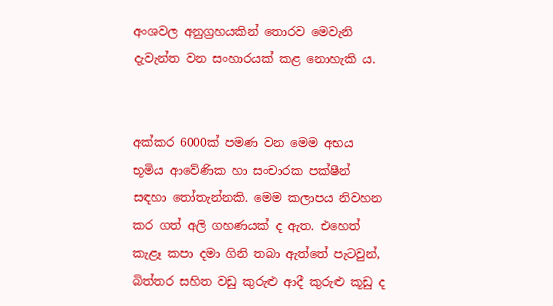අංශවල අනුග්‍රහයකින් තොරව මෙවැනි දැවැන්ත වන සංහාරයක් කළ නොහැකි ය.


අක්කර 6000ක් පමණ වන මෙම අභය භූමිය ආවේණික හා සංචාරක පක්ෂීන් සඳහා තෝතැන්නකි. මෙම කලාපය නිවහන කර ගත් අලි ගහණයක් ද ඇත. එහෙත් කැළෑ කපා දමා ගිනි තබා ඇත්තේ පැටවුන්, බිත්තර සහිත වඩු කුරුළු ආදී කුරුළු කූඩු ද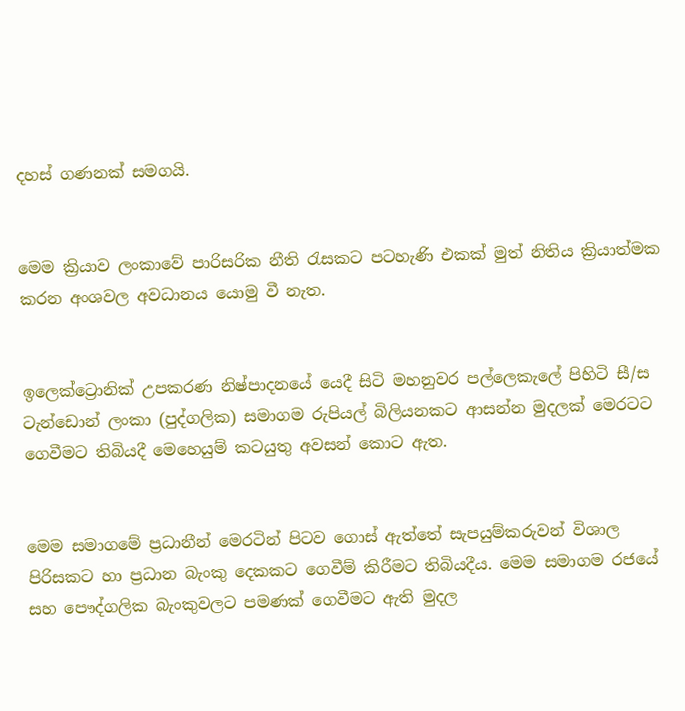දහස් ගණනක් සමගයි.


මෙම ක්‍රියාව ලංකාවේ පාරිසරික නීති රැසකට පටහැණි එකක් මුත් නිතිය ක්‍රියාත්මක කරන අංශවල අවධානය යොමු වී නැත.


ඉලෙක්‌ට්‍රොනික්‌ උපකරණ නිෂ්පාදනයේ යෙදී සිටි මහනුවර පල්ලෙකැලේ පිහිටි සී/ස ටැන්ඩොන් ලංකා (පුද්ගලික) සමාගම රුපියල් බිලියනකට ආසන්න මුදලක්‌ මෙරටට ගෙවීමට තිබියදී මෙහෙයුම් කටයුතු අවසන් කොට ඇත.


මෙම සමාගමේ ප්‍රධානීන් මෙරටින් පිටව ගොස්‌ ඇත්තේ සැපයුම්කරුවන් විශාල පිරිසකට හා ප්‍රධාන බැංකු දෙකකට ගෙවීම් කිරීමට තිබියදීය. මෙම සමාගම රජයේ සහ පෞද්ගලික බැංකුවලට පමණක් ගෙවීමට ඇති මුදල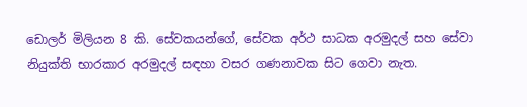ඩොලර් මිලියන 8 කි. සේවකයන්ගේ, සේවක අර්ථ සාධක අරමුදල් සහ සේවා නියුක්‌ති භාරකාර අරමුදල් සඳහා වසර ගණනාවක සිට ගෙවා නැත.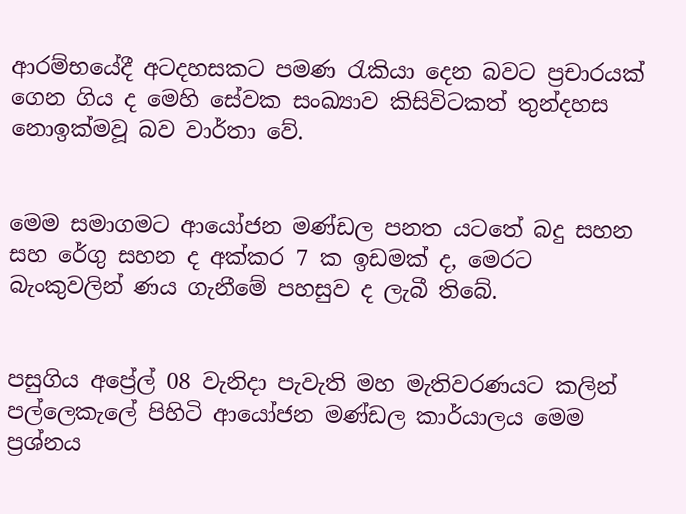ආරම්භයේදී අටදහසකට පමණ රැකියා දෙන බවට ප්‍රචාරයක් ගෙන ගිය ද මෙහි සේවක සංඛ්‍යාව කිසිවිටකත් තුන්දහස නොඉක්මවූ බව වාර්තා වේ.


මෙම සමාගමට ආයෝජන මණ්ඩල පනත යටතේ බදු සහන සහ රේගු සහන ද අක්‌කර 7 ක ඉඩමක්‌ ද, මෙරට බැංකුවලින් ණය ගැනීමේ පහසුව ද ලැබී තිබේ.


පසුගිය අප්‍රේල් 08 වැනිදා පැවැති මහ මැතිවරණයට කලින් පල්ලෙකැලේ පිහිටි ආයෝජන මණ්‌ඩල කාර්යාලය මෙම ප්‍රශ්නය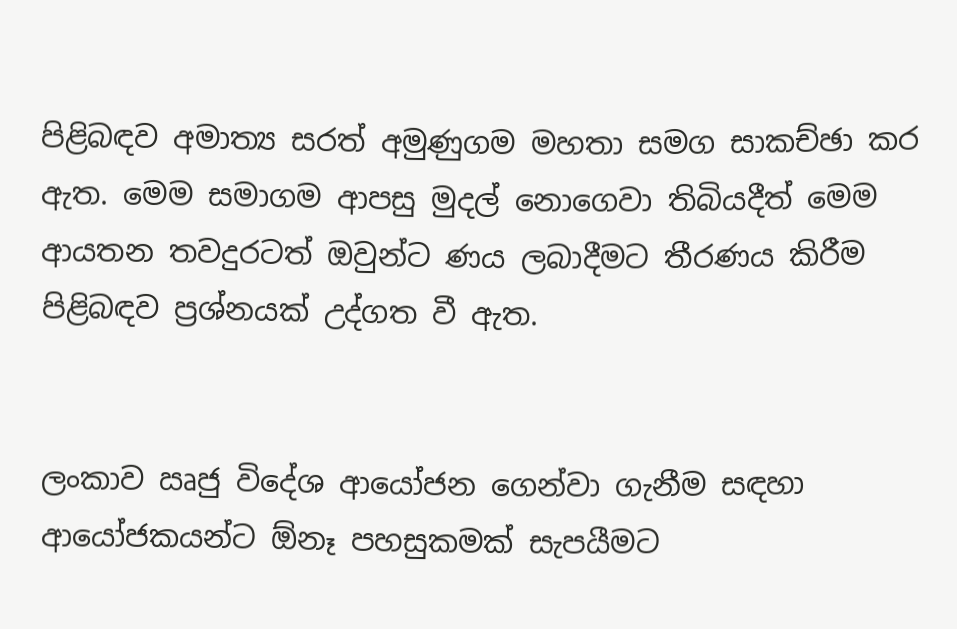පිළිබඳව අමාත්‍ය සරත් අමුණුගම මහතා සමග සාකච්ඡා කර ඇත. මෙම සමාගම ආපසු මුදල් නොගෙවා තිබියදීත් මෙම ආයතන තවදුරටත් ඔවුන්ට ණය ලබාදීමට තීරණය කිරීම පිළිබඳව ප්‍රශ්නයක්‌ උද්ගත වී ඇත.


ලංකාව ඍජු විදේශ ආයෝජන ගෙන්වා ගැනීම සඳහා ආයෝජකයන්ට ඕනෑ පහසුකමක් සැපයීමට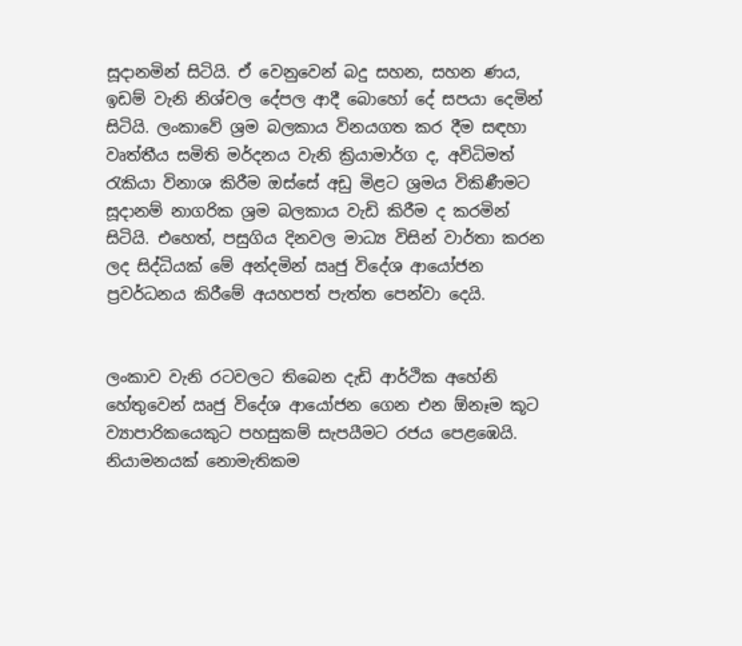සූදානමින් සිටියි. ඒ වෙනුවෙන් බදු සහන, සහන ණය, ඉඩම් වැනි නිශ්චල දේපල ආදී බොහෝ දේ සපයා දෙමින් සිටියි. ලංකාවේ ශ්‍රම බලකාය විනයගත කර දීම සඳහා වෘත්තීය සමිති මර්දනය වැනි ක්‍රියාමාර්ග ද, අවිධිමත් රැකියා විනාශ කිරීම ඔස්සේ අඩු මිළට ශ්‍රමය විකිණීමට සූදානම් නාගරික ශ්‍රම බලකාය වැඩි කිරීම ද කරමින් සිටියි. එහෙත්, පසුගිය දිනවල මාධ්‍ය විසින් වාර්තා කරන ලද සිද්ධියක් මේ අන්දමින් ඍජු විදේශ ආයෝජන ප්‍රවර්ධනය කිරීමේ අයහපත් පැත්ත පෙන්වා දෙයි.


ලංකාව වැනි රටවලට තිබෙන දැඩි ආර්ථික අහේනි හේතුවෙන් ඍජු විදේශ ආයෝජන ගෙන එන ඕනෑම කූට ව්‍යාපාරිකයෙකුට පහසුකම් සැපයීමට රජය පෙළඹෙයි. නියාමනයක් නොමැතිකම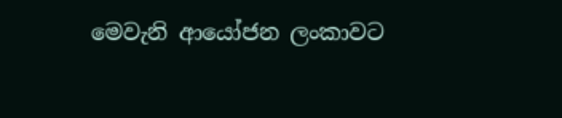මෙවැනි ආයෝජන ලංකාවට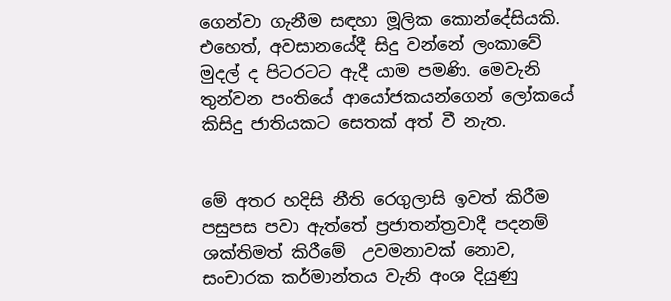ගෙන්වා ගැනීම සඳහා මූලික කොන්දේසියකි. එහෙත්, අවසානයේදී සිදු වන්නේ ලංකාවේ මුදල් ද පිටරටට ඇදී යාම පමණි. මෙවැනි තුන්වන පංතියේ ආයෝජකයන්ගෙන් ලෝකයේ කිසිදු ජාතියකට සෙතක් අත් වී නැත.


මේ අතර හදිසි නීති රෙගුලාසි ඉවත් කිරීම පසුපස පවා ඇත්තේ ප්‍රජාතන්ත්‍රවාදී පදනම් ශක්තිමත් කිරීමේ  උවමනාවක් නොව, සංචාරක කර්මාන්තය වැනි අංශ දියුණු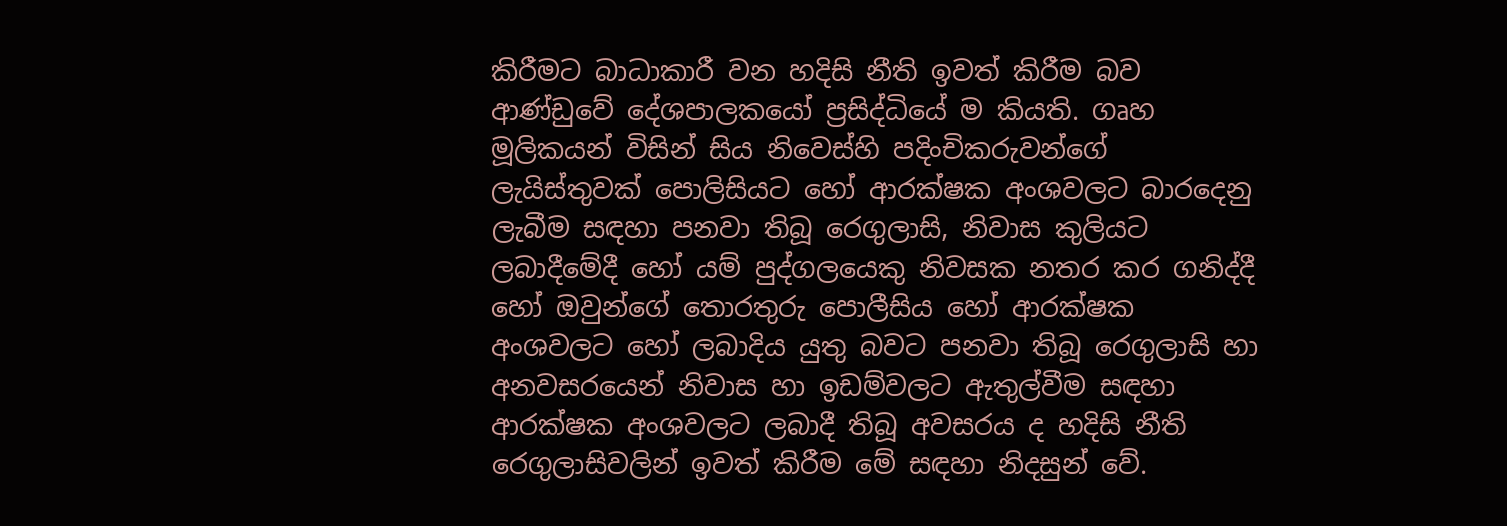කිරීමට බාධාකාරී වන හදිසි නීති ඉවත් කිරීම බව ආණ්ඩුවේ දේශපාලකයෝ ප්‍රසිද්ධියේ ම කියති. ගෘහ මූලිකයන් විසින් සිය නිවෙස්හි පදිංචිකරුවන්ගේ ලැයිස්තුවක් පොලිසියට හෝ ආරක්ෂක අංශවලට බාරදෙනු ලැබීම සඳහා පනවා තිබූ රෙගුලාසි, නිවාස කුලියට ලබාදීමේදී හෝ යම් පුද්ගලයෙකු නිවසක නතර කර ගනිද්දී හෝ ඔවුන්ගේ තොරතුරු පොලීසිය හෝ ආරක්ෂක අංශවලට හෝ ලබාදිය යුතු බවට පනවා තිබූ රෙගුලාසි හා අනවසරයෙන් නිවාස හා ඉඩම්වලට ඇතුල්වීම සඳහා ආරක්ෂක අංශවලට ලබාදී තිබූ අවසරය ද හදිසි නීති රෙගුලාසිවලින් ඉවත් කිරීම මේ සඳහා නිදසුන් වේ.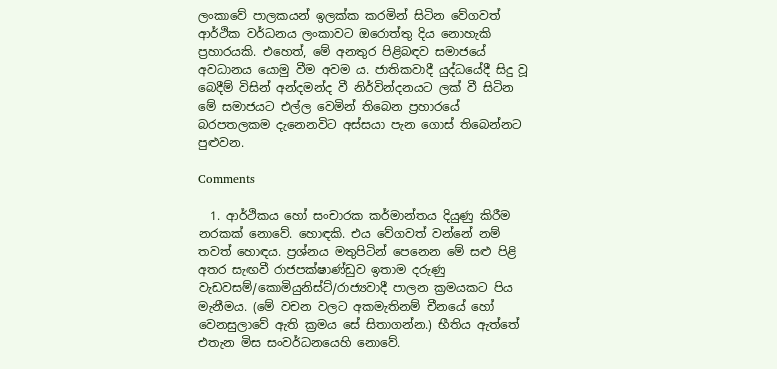ලංකාවේ පාලකයන් ඉලක්ක කරමින් සිටින වේගවත් ආර්ථික වර්ධනය ලංකාවට ඔරොත්තු දිය නොහැකි ප්‍රහාරයකි. එහෙත්, මේ අනතුර පිළිබඳව සමාජයේ අවධානය යොමු වීම අවම ය. ජාතිකවාදී යුද්ධයේදී සිදු වූ බෙදීම් විසින් අන්දමන්ද වී නිර්වින්දනයට ලක් වී සිටින මේ සමාජයට එල්ල වෙමින් තිබෙන ප්‍රහාරයේ බරපතලකම දැනෙනවිට අස්සයා පැන ගොස් තිබෙන්නට පුළුවන.

Comments

  1. ආර්ථිකය හෝ සංචාරක කර්මාන්තය දියුණු කිරීම නරකක් නොවේ. හොඳකි. එය වේගවත් වන්නේ නම් තවත් හොඳය. ප්‍රශ්නය මතුපිටින් පෙනෙන මේ සළු පිළි අතර සැඟවී රාජපක්ෂාණ්ඩුව ඉතාම දරුණු වැඩවසම්/කොමියුනිස්ට්/රාජ්‍යවාදී පාලන ක්‍රමයකට පිය මැනීමය. (මේ වචන වලට අකමැතිනම් චීනයේ හෝ වෙනසුලාවේ ඇති ක්‍රමය සේ සිතාගන්න.) භීතිය ඇත්තේ එතැන මිස සංවර්ධනයෙහි නොවේ.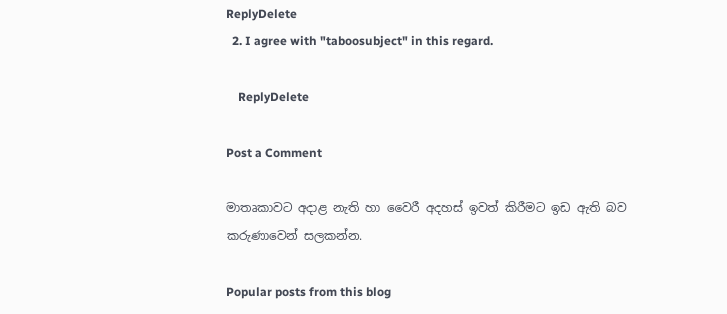ReplyDelete
  2. I agree with "taboosubject" in this regard.

    ReplyDelete

Post a Comment

මාතෘකාවට අදාළ නැති හා වෛරී අදහස් ඉවත් කිරීමට ඉඩ ඇති බව කරුණාවෙන් සලකන්න.

Popular posts from this blog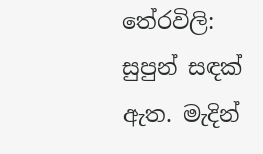තේරවිලි: සුපුන් සඳක් ඇත. මැදින්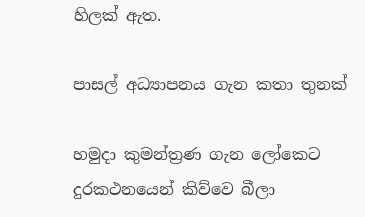හිලක් ඇත.

පාසල් අධ්‍යාපනය ගැන කතා තුනක්

හමුදා කුමන්ත්‍රණ ගැන ලෝකෙට දුරකථනයෙන් කිව්වෙ බීලා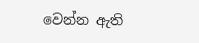වෙන්න ඇති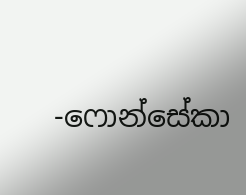-ෆොන්සේකා